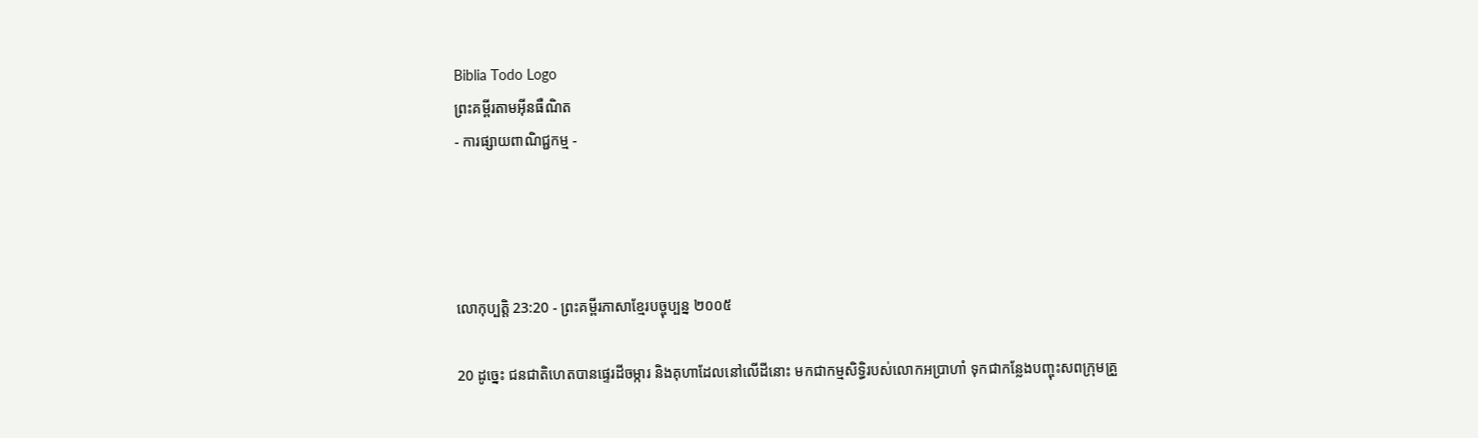Biblia Todo Logo
ព្រះគម្ពីរតាមអ៊ីនធឺណិត
- ការផ្សាយពាណិជ្ជកម្ម -




លោកុ‌ប្បត្តិ 23:20 - ព្រះគម្ពីរភាសាខ្មែរបច្ចុប្បន្ន ២០០៥

20 ដូច្នេះ ជន‌ជាតិហេតបានផ្ទេរដីចម្ការ និងគុហាដែលនៅលើដីនោះ មកជាកម្មសិទ្ធិរបស់លោកអប្រាហាំ ទុកជាកន្លែងបញ្ចុះសពក្រុមគ្រួ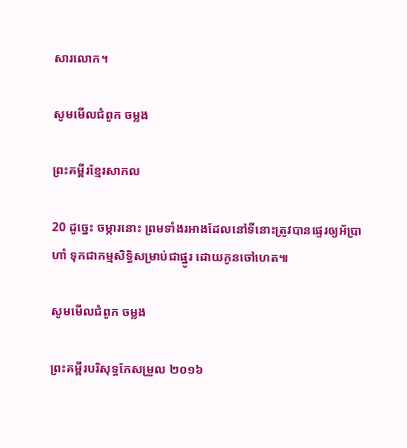សារលោក។

សូមមើលជំពូក ចម្លង

ព្រះគម្ពីរខ្មែរសាកល

20 ដូច្នេះ ចម្ការនោះ ព្រមទាំងរអាងដែលនៅទីនោះត្រូវបានផ្ទេរឲ្យអ័ប្រាហាំ ទុកជាកម្មសិទ្ធិសម្រាប់ជាផ្នូរ ដោយកូនចៅហេត៕

សូមមើលជំពូក ចម្លង

ព្រះគម្ពីរបរិសុទ្ធកែសម្រួល ២០១៦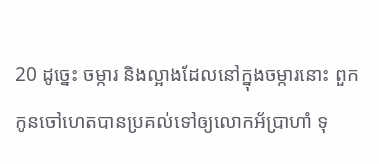20 ដូច្នេះ ចម្ការ និងល្អាងដែលនៅក្នុងចម្ការនោះ ពួកកូនចៅហេតបានប្រគល់ទៅឲ្យលោកអ័ប្រា‌ហាំ ទុ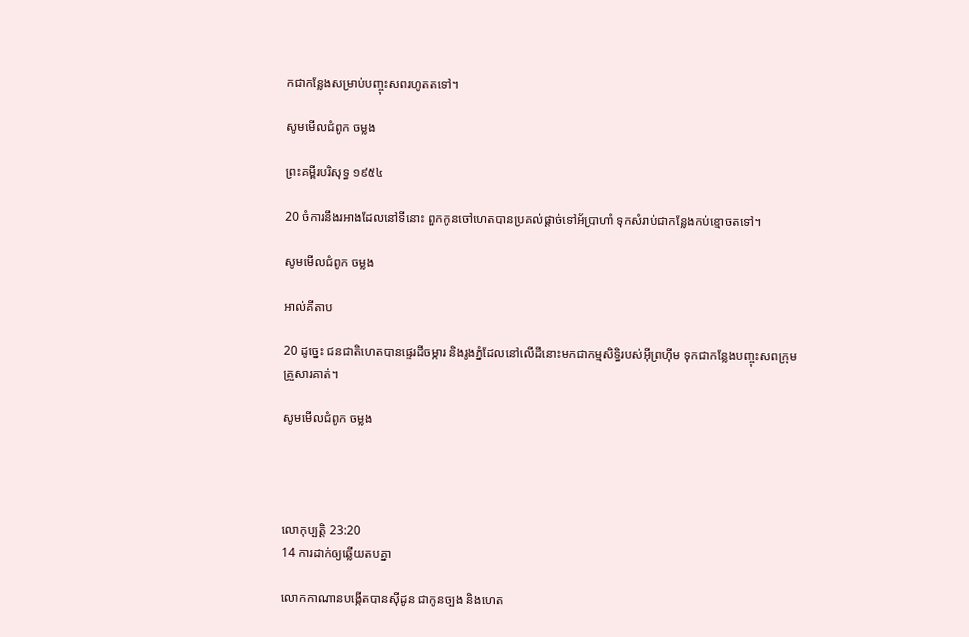កជាកន្លែងសម្រាប់បញ្ចុះសពរហូតតទៅ។

សូមមើលជំពូក ចម្លង

ព្រះគម្ពីរបរិសុទ្ធ ១៩៥៤

20 ចំការនឹងរអាងដែលនៅទីនោះ ពួកកូនចៅហេតបានប្រគល់ផ្តាច់ទៅអ័ប្រា‌ហាំ ទុកសំរាប់ជាកន្លែងកប់ខ្មោចតទៅ។

សូមមើលជំពូក ចម្លង

អាល់គីតាប

20 ដូច្នេះ ជន‌ជាតិហេតបានផ្ទេរដីចម្ការ និងរូងភ្នំដែលនៅលើដីនោះមកជាកម្ម‌សិទ្ធិរបស់អ៊ីព្រហ៊ីម ទុកជាកន្លែងបញ្ចុះសពក្រុមគ្រួសារគាត់។

សូមមើលជំពូក ចម្លង




លោកុ‌ប្បត្តិ 23:20
14 ការដាក់ឲ្យឆ្លើយតបគ្នា

លោកកាណានបង្កើតបានស៊ីដូន ជាកូនច្បង និងហេត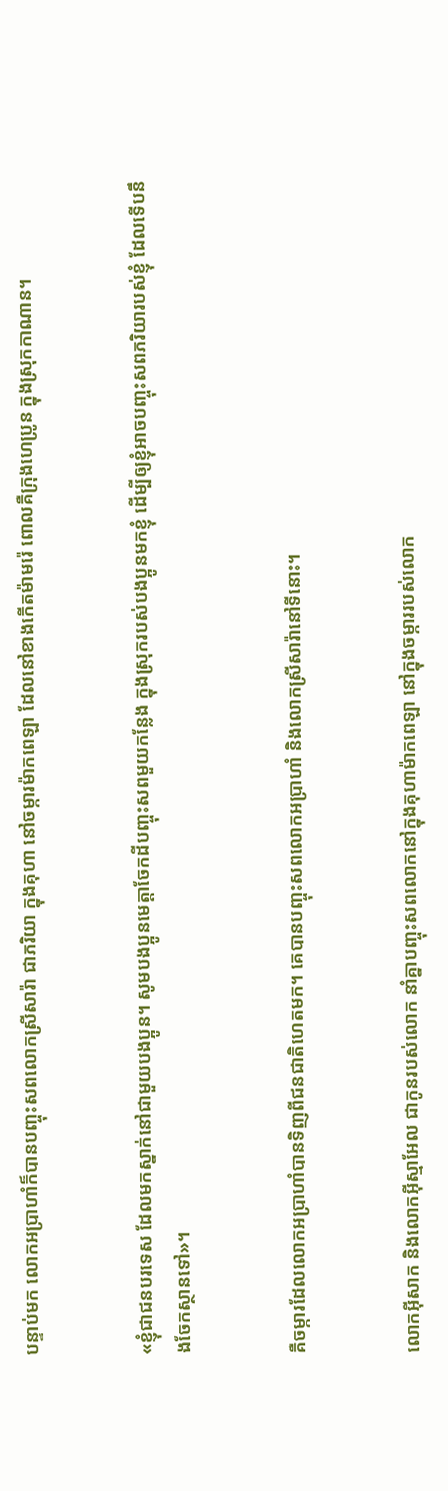បន្ទាប់មក លោកអប្រាហាំក៏បានបញ្ចុះសពលោកស្រីសារ៉ា ជាភរិយា ក្នុងគុហា នៅចម្ការម៉ាក‌ពេឡា ដែលនៅខាងកើតម៉ាមរ៉េ ពោលគឺក្រុងហេប្រូន ក្នុងស្រុកកាណាន។


«ខ្ញុំជាជនបរទេស ដែលមកស្នាក់នៅជាមួយបងប្អូន។ សូមបងប្អូនមេត្តាចែកដីបញ្ចុះសពមួយកន្លែង ក្នុងស្រុករបស់បងប្អូនមកខ្ញុំ ដើម្បីឲ្យខ្ញុំអាចបញ្ចុះសពភរិយារបស់ខ្ញុំ ដែលទើបនឹងចែកស្ថានទៅ»។


គឺចម្ការដែលលោកអប្រាហាំបានទិញពីជន‌ជាតិហេតមក។ គេបានបញ្ចុះសពលោកអប្រាហាំ និងលោកស្រីសារ៉ានៅទីនោះ។


លោកអ៊ីសាក និងលោកអ៊ីស្មា‌អែល ជាកូនរបស់លោក នាំគ្នាបញ្ចុះសពលោកនៅក្នុងគុហាម៉ាកពេ‌ឡា នៅក្នុងចម្ការរបស់លោក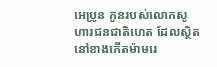អេប្រូន កូនរបស់លោកសូហារជន‌ជាតិហេត ដែលស្ថិតនៅខាងកើតម៉ាម‌រេ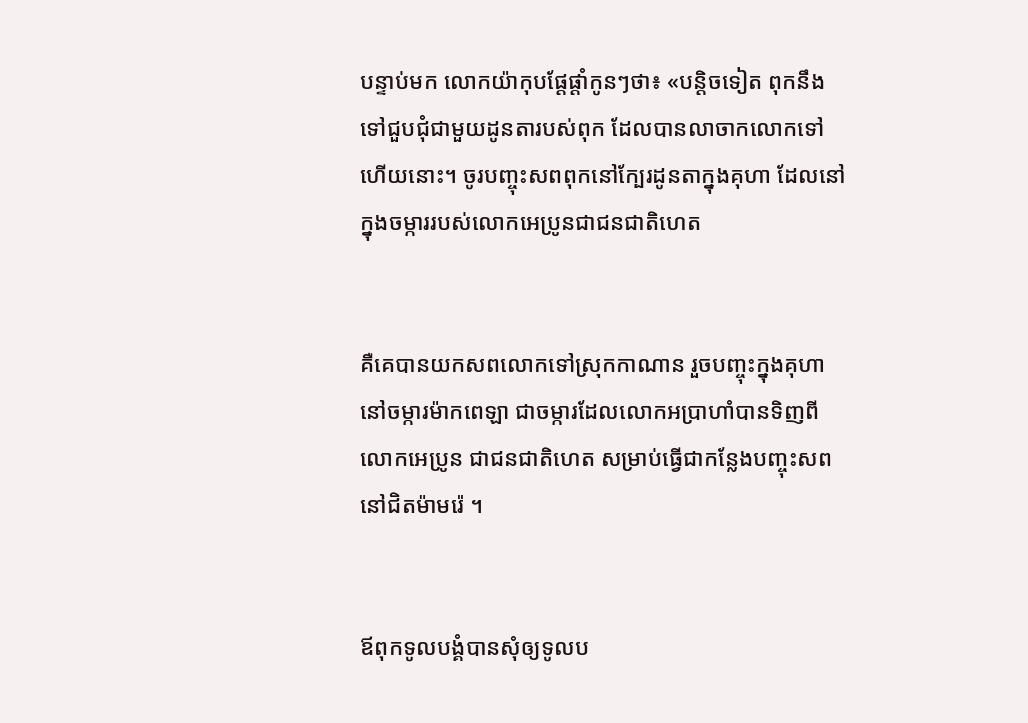បន្ទាប់មក លោកយ៉ាកុបផ្ដែផ្ដាំកូនៗថា៖ «បន្តិចទៀត ពុកនឹងទៅជួប‌ជុំជាមួយដូនតារបស់ពុក ដែលបានលាចាកលោកទៅហើយនោះ។ ចូរបញ្ចុះសពពុកនៅក្បែរដូនតាក្នុងគុហា ដែលនៅក្នុងចម្ការរបស់លោកអេប្រូនជាជន‌ជាតិហេត


គឺគេបានយកសពលោកទៅស្រុកកាណាន រួចបញ្ចុះក្នុងគុហានៅចម្ការម៉ាក‌ពេឡា ជាចម្ការដែលលោកអប្រាហាំបានទិញពីលោកអេប្រូន ជាជន‌ជាតិហេត សម្រាប់ធ្វើជាកន្លែងបញ្ចុះសព នៅជិតម៉ាមរ៉េ ។


ឪពុកទូលបង្គំបានសុំឲ្យទូលប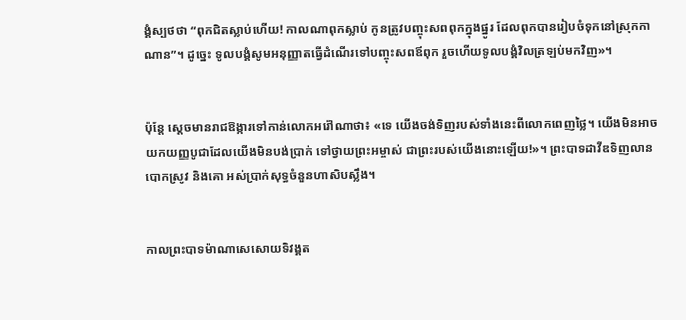ង្គំស្បថថា “ពុកជិតស្លាប់ហើយ! កាលណាពុកស្លាប់ កូនត្រូវបញ្ចុះសពពុកក្នុងផ្នូរ ដែលពុកបានរៀបចំទុកនៅស្រុកកាណាន”។ ដូច្នេះ ទូលបង្គំសូមអនុញ្ញាតធ្វើដំណើរទៅបញ្ចុះសពឪពុក រួចហើយទូលបង្គំវិលត្រឡប់មកវិញ»។


ប៉ុន្តែ ស្ដេចមានរាជ‌ឱង្ការទៅកាន់លោកអរ៉ៅ‌ណាថា៖ «ទេ យើងចង់ទិញរបស់ទាំងនេះពីលោកពេញថ្លៃ។ យើងមិនអាចយកយញ្ញ‌បូជាដែលយើងមិនបង់ប្រាក់ ទៅថ្វាយព្រះ‌អម្ចាស់ ជាព្រះរបស់យើងនោះឡើយ!»។ ព្រះ‌បាទដាវីឌទិញលានបោកស្រូវ និងគោ អស់ប្រាក់សុទ្ធចំនួនហា‌សិបស្លឹង។


កាលព្រះ‌បាទម៉ាណា‌សេសោយទិវង្គត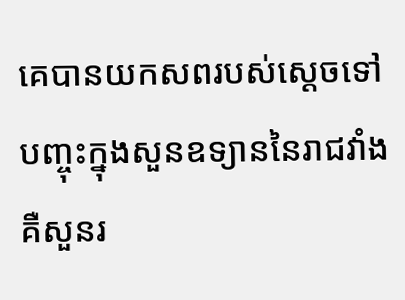គេបានយកសពរបស់ស្ដេចទៅបញ្ចុះក្នុងសួនឧទ្យាននៃរាជវាំង គឺសួនរ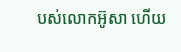បស់លោកអ៊ូសា ហើយ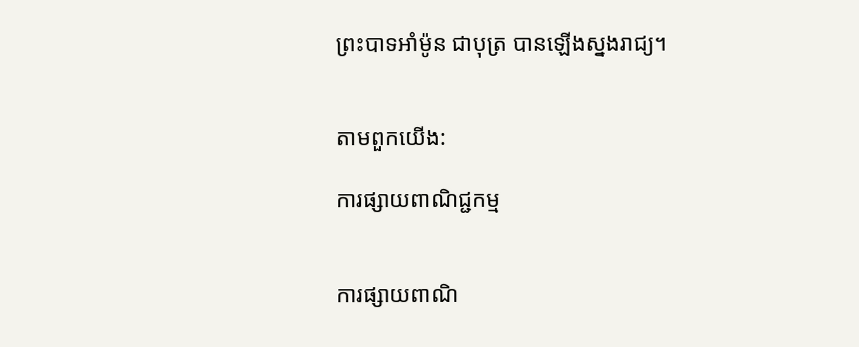ព្រះ‌បាទអាំម៉ូន ជាបុត្រ បានឡើងស្នងរាជ្យ។


តាមពួកយើង:

ការផ្សាយពាណិជ្ជកម្ម


ការផ្សាយពាណិ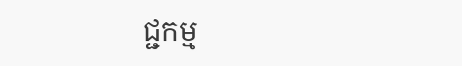ជ្ជកម្ម